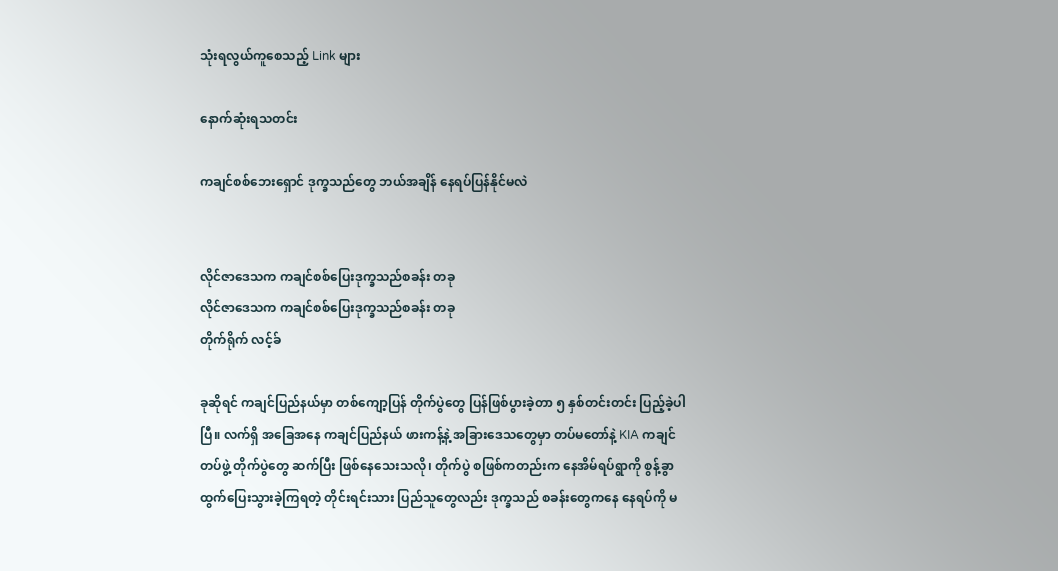သုံးရလွယ်ကူစေသည့် Link များ

နောက်ဆုံးရသတင်း

ကချင်စစ်ဘေးရှောင် ဒုက္ခသည်တွေ ဘယ်အချိန် နေရပ်ပြန်နိုင်မလဲ


လိုင်ဇာဒေသက ကချင်စစ်ပြေးဒုက္ခသည်စခန်း တခု
လိုင်ဇာဒေသက ကချင်စစ်ပြေးဒုက္ခသည်စခန်း တခု
တိုက်ရိုက် လင့်ခ်

ခုဆိုရင် ကချင်ပြည်နယ်မှာ တစ်ကျော့ပြန် တိုက်ပွဲတွေ ပြန်ဖြစ်ပွားခဲ့တာ ၅ နှစ်တင်းတင်း ပြည့်ခဲ့ပါပြီ။ လက်ရှိ အခြေအနေ ကချင်ပြည်နယ် ဖားကန့်နဲ့ အခြားဒေသတွေမှာ တပ်မတော်နဲ့ KIA ကချင်တပ်ဖွဲ့ တိုက်ပွဲတွေ ဆက်ပြီး ဖြစ်နေသေးသလို၊ တိုက်ပွဲ စဖြစ်ကတည်းက နေအိမ်ရပ်ရွာကို စွန့်ခွာထွက်ပြေးသွားခဲ့ကြရတဲ့ တိုင်းရင်းသား ပြည်သူတွေလည်း ဒုက္ခသည် စခန်းတွေကနေ နေရပ်ကို မ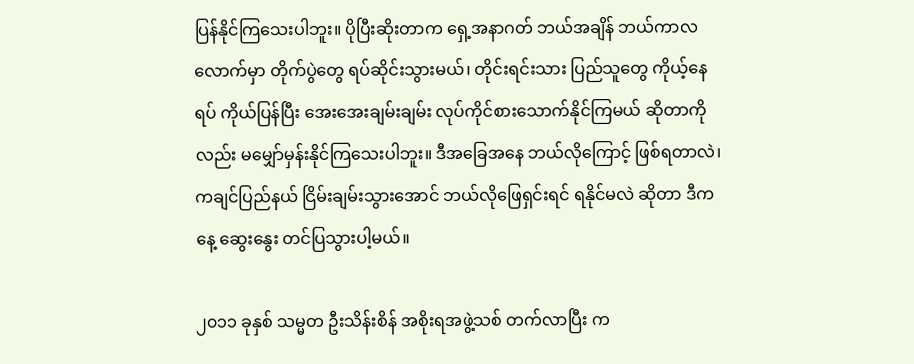ပြန်နိုင်ကြသေးပါဘူး။ ပိုပြီးဆိုးတာက ရှေ့အနာဂတ် ဘယ်အချိန် ဘယ်ကာလ လောက်မှာ တိုက်ပွဲတွေ ရပ်ဆိုင်းသွားမယ်၊ တိုင်းရင်းသား ပြည်သူတွေ ကိုယ့်နေရပ် ကိုယ်ပြန်ပြီး အေးအေးချမ်းချမ်း လုပ်ကိုင်စားသောက်နိုင်ကြမယ် ဆိုတာကိုလည်း မမျှော်မှန်းနိုင်ကြသေးပါဘူး။ ဒီအခြေအနေ ဘယ်လိုကြောင့် ဖြစ်ရတာလဲ၊ ကချင်ပြည်နယ် ငြိမ်းချမ်းသွားအောင် ဘယ်လိုဖြေရှင်းရင် ရနိုင်မလဲ ဆိုတာ ဒီကနေ့ ဆွေးနွေး တင်ပြသွားပါ့မယ်။

၂၀၁၁ ခုနှစ် သမ္မတ ဦးသိန်းစိန် အစိုးရအဖွဲ့သစ် တက်လာပြီး က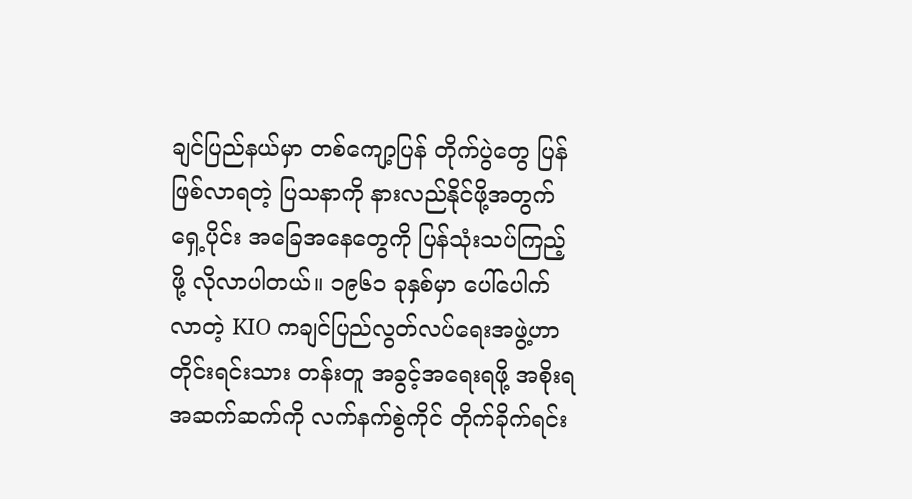ချင်ပြည်နယ်မှာ တစ်ကျော့ပြန် တိုက်ပွဲတွေ ပြန်ဖြစ်လာရတဲ့ ပြသနာကို နားလည်နိုင်ဖို့အတွက် ရှေ့ပိုင်း အခြေအနေတွေကို ပြန်သုံးသပ်ကြည့်ဖို့ လိုလာပါတယ်။ ၁၉၆၁ ခုနှစ်မှာ ပေါ်ပေါက်လာတဲ့ KIO ကချင်ပြည်လွတ်လပ်ရေးအဖွဲ့ဟာ တိုင်းရင်းသား တန်းတူ အခွင့်အရေးရဖို့ အစိုးရ အဆက်ဆက်ကို လက်နက်စွဲကိုင် တိုက်ခိုက်ရင်း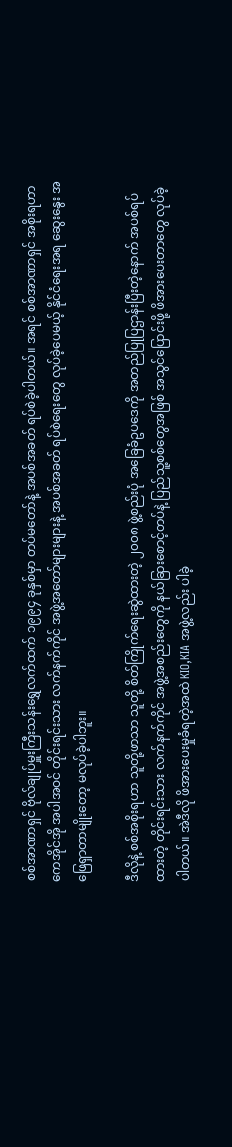စစ်အာဏာရှင် ဗိုလ်ချုပ်မှူးကြီးသန်းရွှေလက်ထက် ၁၉၉၄ ခုနှစ်မှာ တပ်မတော်နဲ့ အပစ်အခတ် ရပ်စဲခဲ့ပါတယ်။ အရင် စစ်အာဏာရှင် အစိုးရဟာ ကေအိုင်အို အပါအဝင် တိုင်းရင်းသား လက်နက်ကိုင် အဖွဲ့အတော်များများနဲ့ အပစ်အခတ် ရပ်စဲရေးတွေ လုပ်ခဲ့ပေမယ့် နိုင်ငံရေးအရ ဆွေးနွေး အဖြေရှာတာမျိုးတော့ မလုပ်ခဲ့ပါဘူး။

ဒီလိုနဲ့ စစ်အစိုးရဟာ သူတို့ဖာသာ သူတို့ စိတ်ကြိုက်ရေးဆွဲထားတဲ့ ၂၀၀၈ ဖွဲ့စည်းပုံ အခြေခံဥပဒေကို အတည်ပြုပြဌာန်းပြီးတဲ့နောက် အပစ်ရပ်ထားတဲ့ တိုင်းရင်းသား လက်နက်ကိုင် အဖွဲ့အစည်းတွေကို နယ်ခြားစောင့်တပ်နဲ့ ပြည်သူ့စစ်တွေအဖြစ် အသွင်ပြောင်းဖို့ ဖိအားပေးတာတွေ လုပ်ခဲ့ပါတယ်။ အဲဒီလို ဖိအားပေးမှုခံရတဲ့အထဲ KIO,KIA အဖွဲ့လည်း ပါခဲ့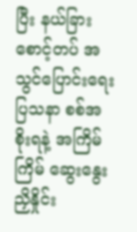ပြီး နယ်ခြားစောင့်တပ် အသွင်ပြောင်းရေးပြသနာ စစ်အစိုးရနဲ့ အကြိမ်ကြိမ် ဆွေးနွေးညှိနှိုင်း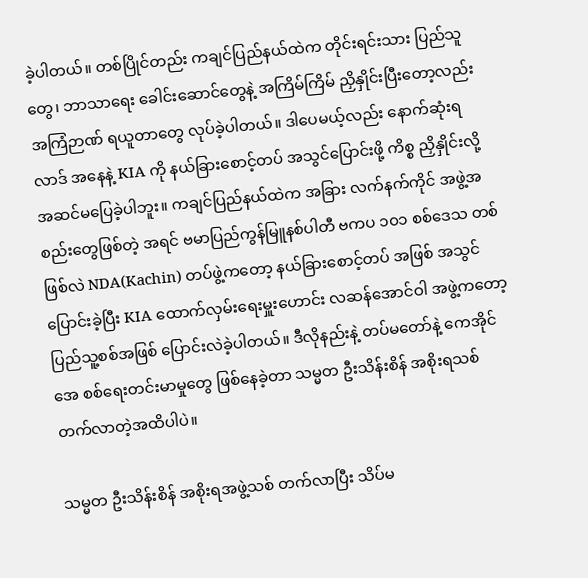ခဲ့ပါတယ်။ တစ်ပြိုင်တည်း ကချင်ပြည်နယ်ထဲက တိုင်းရင်းသား ပြည်သူတွေ၊ ဘာသာရေး ခေါင်းဆောင်တွေနဲ့ အကြိမ်ကြိမ် ညှိနှိုင်းပြီးတော့လည်း အကြံဉာဏ် ရယူတာတွေ လုပ်ခဲ့ပါတယ်။ ဒါပေမယ့်လည်း နောက်ဆုံးရလာဒ် အနေနဲ့ KIA ကို နယ်ခြားစောင့်တပ် အသွင်ပြောင်းဖို့ ကိစ္စ ညှိနှိုင်းလို့ အဆင်မပြေခဲ့ပါဘူး။ ကချင်ပြည်နယ်ထဲက အခြား လက်နက်ကိုင် အဖွဲ့အစည်းတွေဖြစ်တဲ့ အရင် ဗမာပြည်ကွန်မြူနစ်ပါတီ ဗကပ ၁၀၁ စစ်ဒေသ တစ်ဖြစ်လဲ NDA(Kachin) တပ်ဖွဲ့ကတော့ နယ်ခြားစောင့်တပ် အဖြစ် အသွင်ပြောင်းခဲ့ပြီး KIA ထောက်လှမ်းရေးမှူးဟောင်း လဆန်အောင်ဝါ အဖွဲ့ကတော့ ပြည်သူ့စစ်အဖြစ် ပြောင်းလဲခဲ့ပါတယ်။ ဒီလိုနည်းနဲ့ တပ်မတော်နဲ့ ကေအိုင်အေ စစ်ရေးတင်းမာမှုတွေ ဖြစ်နေခဲ့တာ သမ္မတ ဦးသိန်းစိန် အစိုးရသစ် တက်လာတဲ့အထိပါပဲ။

သမ္မတ ဦးသိန်းစိန် အစိုးရအဖွဲ့သစ် တက်လာပြီး သိပ်မ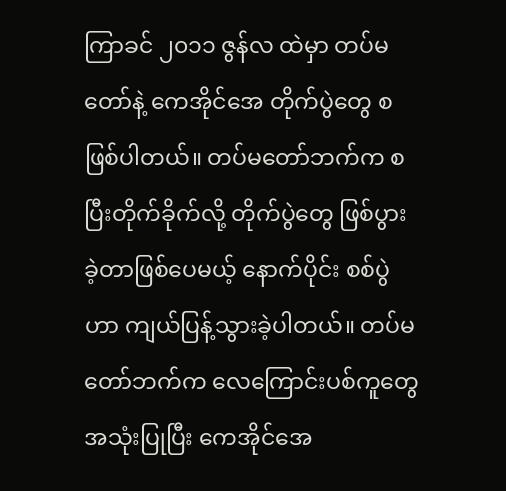ကြာခင် ၂၀၁၁ ဇွန်လ ထဲမှာ တပ်မတော်နဲ့ ကေအိုင်အေ တိုက်ပွဲတွေ စ ဖြစ်ပါတယ်။ တပ်မတော်ဘက်က စ ပြီးတိုက်ခိုက်လို့ တိုက်ပွဲတွေ ဖြစ်ပွားခဲ့တာဖြစ်ပေမယ့် နောက်ပိုင်း စစ်ပွဲဟာ ကျယ်ပြန့်သွားခဲ့ပါတယ်။ တပ်မတော်ဘက်က လေကြောင်းပစ်ကူတွေ အသုံးပြုပြီး ကေအိုင်အေ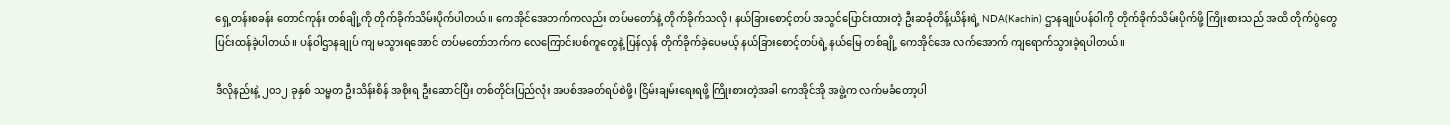ရှေ့တန်းစခန်း တောင်ကုန်း တစ်ချို့ကို တိုက်ခိုက်သိမ်းပိုက်ပါတယ်။ ကေအိုင်အေဘက်ကလည်း တပ်မတော်နဲ့ တိုက်ခိုက်သလို၊ နယ်ခြားစောင့်တပ် အသွင်ပြောင်းထားတဲ့ ဦးဆခုံတိန့်ယိန်းရဲ့ NDA(Kachin) ဌာနချုပ်ပန်ဝါကို တိုက်ခိုက်သိမ်းပိုက်ဖို့ ကြိုးစားသည် အထိ တိုက်ပွဲတွေ ပြင်းထန်ခဲ့ပါတယ်။ ပန်ဝါဌာနချုပ် ကျ မသွားရအောင် တပ်မတော်ဘက်က လေကြောင်းပစ်ကူတွေနဲ့ ပြန်လှန် တိုက်ခိုက်ခဲ့ပေမယ့် နယ်ခြားစောင့်တပ်ရဲ့ နယ်မြေ တစ်ချို့ ကေအိုင်အေ လက်အောက် ကျရောက်သွားခဲ့ရပါတယ်။

ဒီလိုနည်းနဲ့ ၂၀၁၂ ခုနှစ် သမ္မတ ဦးသိန်းစိန် အစိုးရ ဦးဆောင်ပြီး တစ်တိုင်းပြည်လုံး အပစ်အခတ်ရပ်စဲဖို့၊ ငြိမ်းချမ်းရေးရဖို့ ကြိုးစားတဲ့အခါ ကေအိုင်အို အဖွဲ့က လက်မခံတော့ပါ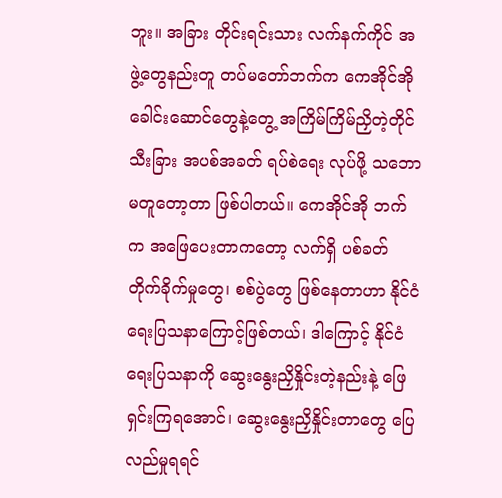ဘူး။ အခြား တိုင်းရင်းသား လက်နက်ကိုင် အဖွဲ့တွေနည်းတူ တပ်မတော်ဘက်က ကေအိုင်အို ခေါင်းဆောင်တွေနဲ့တွေ့ အကြိမ်ကြိမ်ညှိတဲ့တိုင် သီးခြား အပစ်အခတ် ရပ်စဲရေး လုပ်ဖို့ သဘောမတူတော့တာ ဖြစ်ပါတယ်။ ကေအိုင်အို ဘက်က အဖြေပေးတာကတော့ လက်ရှိ ပစ်ခတ် တိုက်ခိုက်မှုတွေ၊ စစ်ပွဲတွေ ဖြစ်နေတာဟာ နိုင်ငံရေးပြသနာကြောင့်ဖြစ်တယ်၊ ဒါကြောင့် နိုင်ငံရေးပြသနာကို ဆွေးနွေးညှိနှိုင်းတဲ့နည်းနဲ့ ဖြေရှင်းကြရအောင်၊ ဆွေးနွေးညှိနှိုင်းတာတွေ ပြေလည်မှုရရင်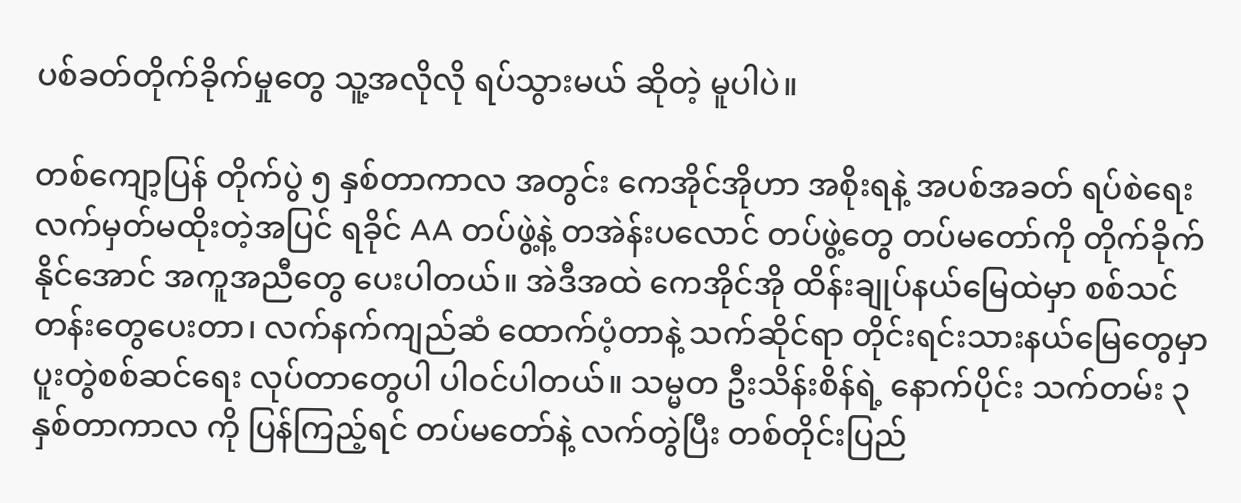ပစ်ခတ်တိုက်ခိုက်မှုတွေ သူ့အလိုလို ရပ်သွားမယ် ဆိုတဲ့ မူပါပဲ။

တစ်ကျော့ပြန် တိုက်ပွဲ ၅ နှစ်တာကာလ အတွင်း ကေအိုင်အိုဟာ အစိုးရနဲ့ အပစ်အခတ် ရပ်စဲရေး လက်မှတ်မထိုးတဲ့အပြင် ရခိုင် AA တပ်ဖွဲ့နဲ့ တအဲန်းပလောင် တပ်ဖွဲ့တွေ တပ်မတော်ကို တိုက်ခိုက်နိုင်အောင် အကူအညီတွေ ပေးပါတယ်။ အဲဒီအထဲ ကေအိုင်အို ထိန်းချုပ်နယ်မြေထဲမှာ စစ်သင်တန်းတွေပေးတာ၊ လက်နက်ကျည်ဆံ ထောက်ပံ့တာနဲ့ သက်ဆိုင်ရာ တိုင်းရင်းသားနယ်မြေတွေမှာ ပူးတွဲစစ်ဆင်ရေး လုပ်တာတွေပါ ပါဝင်ပါတယ်။ သမ္မတ ဦးသိန်းစိန်ရဲ့ နောက်ပိုင်း သက်တမ်း ၃ နှစ်တာကာလ ကို ပြန်ကြည့်ရင် တပ်မတော်နဲ့ လက်တွဲပြီး တစ်တိုင်းပြည်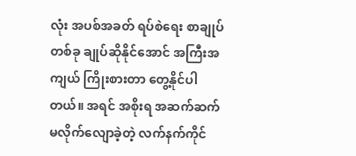လုံး အပစ်အခတ် ရပ်စဲရေး စာချုပ် တစ်ခု ချုပ်ဆိုနိုင်အောင် အကြီးအကျယ် ကြိုးစားတာ တွေ့နိုင်ပါတယ်။ အရင် အစိုးရ အဆက်ဆက် မလိုက်လျောခဲ့တဲ့ လက်နက်ကိုင်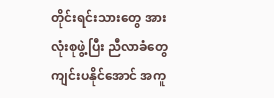တိုင်းရင်းသားတွေ အားလုံးစုဖွဲ့ပြီး ညီလာခံတွေ ကျင်းပနိုင်အောင် အကူ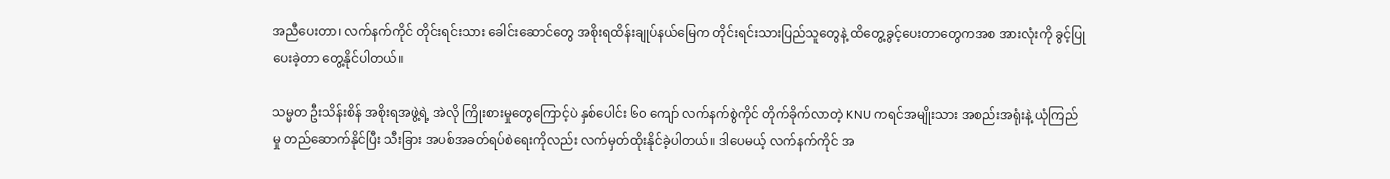အညီပေးတာ၊ လက်နက်ကိုင် တိုင်းရင်းသား ခေါင်းဆောင်တွေ အစိုးရထိန်းချုပ်နယ်မြေက တိုင်းရင်းသားပြည်သူတွေနဲ့ ထိတွေ့ခွင့်ပေးတာတွေကအစ အားလုံးကို ခွင့်ပြုပေးခဲ့တာ တွေ့နိုင်ပါတယ်။

သမ္မတ ဦးသိန်းစိန် အစိုးရအဖွဲ့ရဲ့ အဲလို ကြိုးစားမှုတွေကြောင့်ပဲ နှစ်ပေါင်း ၆၀ ကျော် လက်နက်စွဲကိုင် တိုက်ခိုက်လာတဲ့ KNU ကရင်အမျိုးသား အစည်းအရုံးနဲ့ ယုံကြည်မှု တည်ဆောက်နိုင်ပြီး သီးခြား အပစ်အခတ်ရပ်စဲရေးကိုလည်း လက်မှတ်ထိုးနိုင်ခဲ့ပါတယ်။ ဒါပေမယ့် လက်နက်ကိုင် အ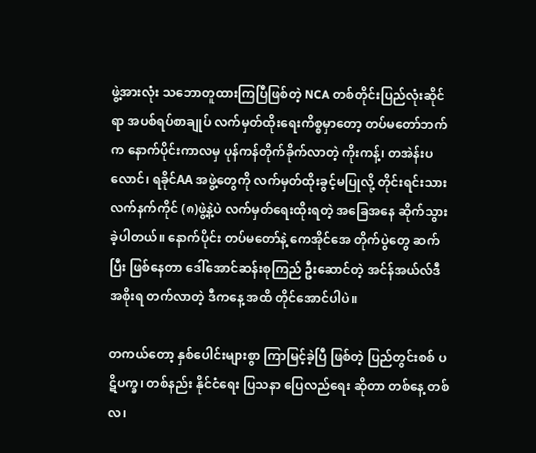ဖွဲ့အားလုံး သဘောတူထားကြပြီဖြစ်တဲ့ NCA တစ်တိုင်းပြည်လုံးဆိုင်ရာ အပစ်ရပ်စာချုပ် လက်မှတ်ထိုးရေးကိစ္စမှာတော့ တပ်မတော်ဘက်က နောက်ပိုင်းကာလမှ ပုန်ကန်တိုက်ခိုက်လာတဲ့ ကိုးကန့်၊ တအဲန်းပလောင်၊ ရခိုင်AA အဖွဲ့တွေကို လက်မှတ်ထိုးခွင့်မပြုလို့ တိုင်းရင်းသား လက်နက်ကိုင် (၈)ဖွဲ့နဲ့ပဲ လက်မှတ်ရေးထိုးရတဲ့ အခြေအနေ ဆိုက်သွားခဲ့ပါတယ်။ နောက်ပိုင်း တပ်မတော်နဲ့ ကေအိုင်အေ တိုက်ပွဲတွေ ဆက်ပြီး ဖြစ်နေတာ ဒေါ်အောင်ဆန်းစုကြည် ဦးဆောင်တဲ့ အင်န်အယ်လ်ဒီ အစိုးရ တက်လာတဲ့ ဒီကနေ့ အထိ တိုင်အောင်ပါပဲ။

တကယ်တော့ နှစ်ပေါင်းများစွာ ကြာမြင့်ခဲ့ပြီ ဖြစ်တဲ့ ပြည်တွင်းစစ် ပဋိပက္ခ၊ တစ်နည်း နိုင်ငံရေး ပြသနာ ပြေလည်ရေး ဆိုတာ တစ်နေ့ တစ်လ၊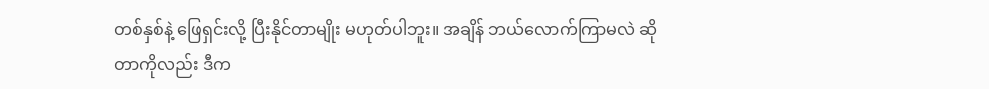တစ်နှစ်နဲ့ ဖြေရှင်းလို့ ပြီးနိုင်တာမျိုး မဟုတ်ပါဘူး။ အချိန် ဘယ်လောက်ကြာမလဲ ဆိုတာကိုလည်း ဒီက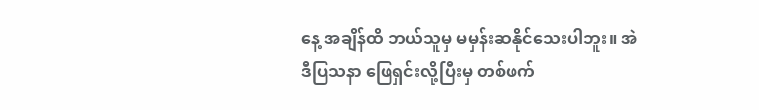နေ့ အချိန်ထိ ဘယ်သူမှ မမှန်းဆနိုင်သေးပါဘူး။ အဲဒီပြသနာ ဖြေရှင်းလို့ပြီးမှ တစ်ဖက်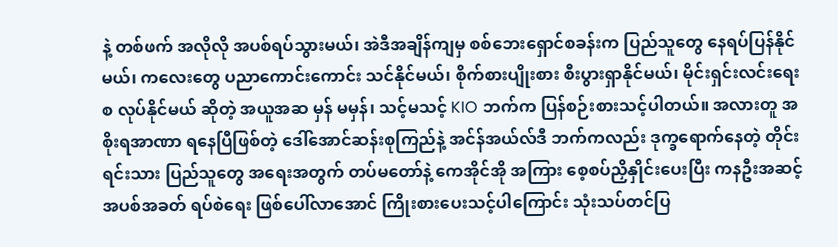နဲ့ တစ်ဖက် အလိုလို အပစ်ရပ်သွားမယ်၊ အဲဒီအချိန်ကျမှ စစ်ဘေးရှောင်စခန်းက ပြည်သူတွေ နေရပ်ပြန်နိုင်မယ်၊ ကလေးတွေ ပညာကောင်းကောင်း သင်နိုင်မယ်၊ စိုက်စားပျိုးစား စီးပွားရှာနိုင်မယ်၊ မိုင်းရှင်းလင်းရေး စ လုပ်နိုင်မယ် ဆိုတဲ့ အယူအဆ မှန် မမှန်၊ သင့်မသင့် KIO ဘက်က ပြန်စဉ်းစားသင့်ပါတယ်။ အလားတူ အစိုးရအာဏာ ရနေပြီဖြစ်တဲ့ ဒေါ်အောင်ဆန်းစုကြည်နဲ့ အင်န်အယ်လ်ဒီ ဘက်ကလည်း ဒုက္ခရောက်နေတဲ့ တိုင်းရင်းသား ပြည်သူတွေ အရေးအတွက် တပ်မတော်နဲ့ ကေအိုင်အို အကြား စေ့စပ်ညှိနှိုင်းပေးပြီး ကနဦးအဆင့် အပစ်အခတ် ရပ်စဲရေး ဖြစ်ပေါ်လာအောင် ကြိုးစားပေးသင့်ပါကြောင်း သုံးသပ်တင်ပြ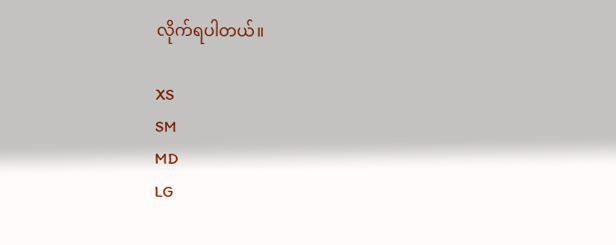လိုက်ရပါတယ်။

XS
SM
MD
LG